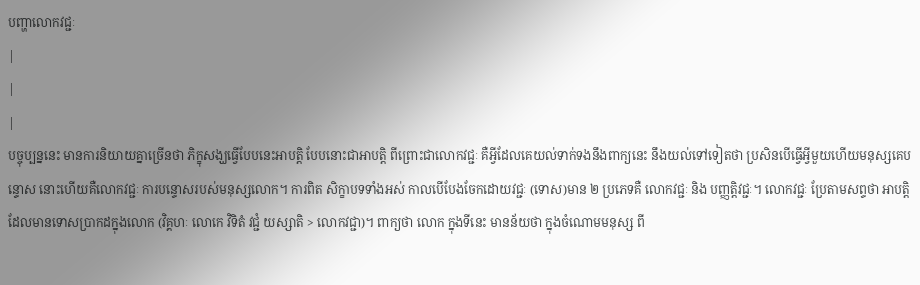បញ្ហាលោកវជ្ជៈ
|
|
|
បច្ចុប្បន្ននេះ មានការនិយាយគ្នាច្រើនថា ភិក្ខុសង្ឃធ្វើបែបនេះអាបត្តិ បែបនោះជាអាបត្តិ ពីព្រោះជាលោកវជ្ជៈ គឺអ្វីដែលគេយល់ទាក់ទងនឹងពាក្យនេះ នឹងយល់ទៅទៀតថា ប្រសិនបើធ្វើអ្វីមួយហើយមនុស្សគេបន្ទោស នោះហើយគឺលោកវជ្ជៈ ការបន្ទោសរបស់មនុស្សលោក។ ការពិត សិក្ខាបទទាំងអស់ កាលបើបែងចែកដោយវជ្ជៈ (ទោស)មាន ២ ប្រភេទគឺ លោកវជ្ជៈ និង បញ្ញត្តិវជ្ជៈ។ លោកវជ្ជៈ ប្រែតាមសព្ទថា អាបត្តិដែលមានទោសប្រាកដក្នុងលោក (វិគ្គហៈ លោកេ វិទិតំ វជ្ជំ យស្សាតិ > លោកវជ្ជា)។ ពាក្យថា លោក ក្នុងទីនេះ មានន័យថា ក្នុងចំណោមមនុស្ស ពី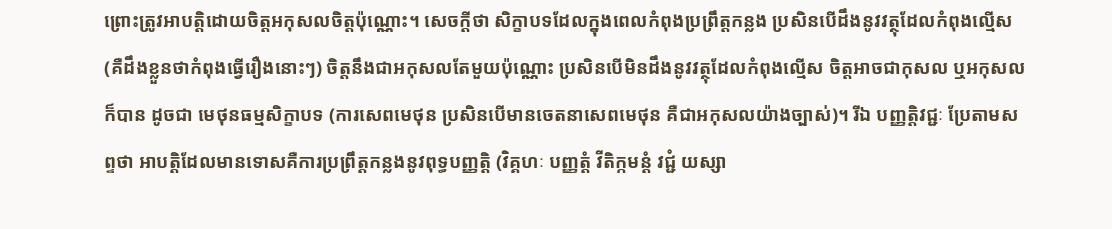ព្រោះត្រូវអាបត្តិដោយចិត្តអកុសលចិត្តប៉ុណ្ណោះ។ សេចក្តីថា សិក្ខាបទដែលក្នុងពេលកំពុងប្រព្រឹត្តកន្លង ប្រសិនបើដឹងនូវវត្ថុដែលកំពុងល្មើស (គឺដឹងខ្លួនថាកំពុងធ្វើរឿងនោះៗ) ចិត្តនឹងជាអកុសលតែមួយប៉ុណ្ណោះ ប្រសិនបើមិនដឹងនូវវត្ថុដែលកំពុងល្មើស ចិត្តអាចជាកុសល ឬអកុសលក៏បាន ដូចជា មេថុនធម្មសិក្ខាបទ (ការសេពមេថុន ប្រសិនបើមានចេតនាសេពមេថុន គឺជាអកុសលយ៉ាងច្បាស់)។ រីឯ បញ្ញត្តិវជ្ជៈ ប្រែតាមសព្ទថា អាបត្តិដែលមានទោសគឺការប្រព្រឹត្តកន្លងនូវពុទ្ធបញ្ញត្តិ (វិគ្គហៈ បញ្ញត្តំ វីតិក្កមន្តំ វជ្ជំ យស្សា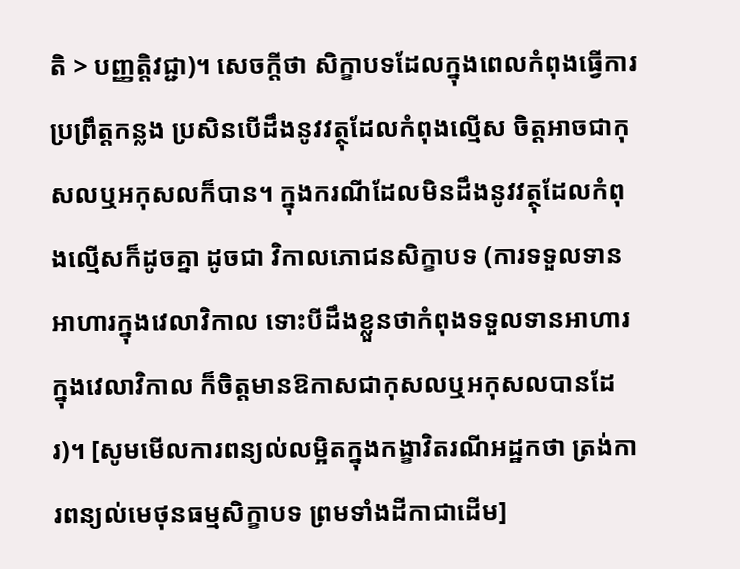តិ > បញ្ញត្តិវជ្ជា)។ សេចក្តីថា សិក្ខាបទដែលក្នុងពេលកំពុងធ្វើការប្រព្រឹត្តកន្លង ប្រសិនបើដឹងនូវវត្ថុដែលកំពុងល្មើស ចិត្តអាចជាកុសលឬអកុសលក៏បាន។ ក្នុងករណីដែលមិនដឹងនូវវត្ថុដែលកំពុងល្មើសក៏ដូចគ្នា ដូចជា វិកាលភោជនសិក្ខាបទ (ការទទួលទានអាហារក្នុងវេលាវិកាល ទោះបីដឹងខ្លួនថាកំពុងទទួលទានអាហារក្នុងវេលាវិកាល ក៏ចិត្តមានឱកាសជាកុសលឬអកុសលបានដែរ)។ [សូមមើលការពន្យល់លម្អិតក្នុងកង្ខាវិតរណីអដ្ឋកថា ត្រង់ការពន្យល់មេថុនធម្មសិក្ខាបទ ព្រមទាំងដីកាជាដើម]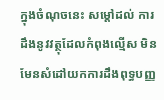ក្នុងចំណុចនេះ សម្ដៅដល់ ការដឹងនូវវត្ថុដែលកំពុងល្មើស មិនមែនសំដៅយកការដឹងពុទ្ធបញ្ញ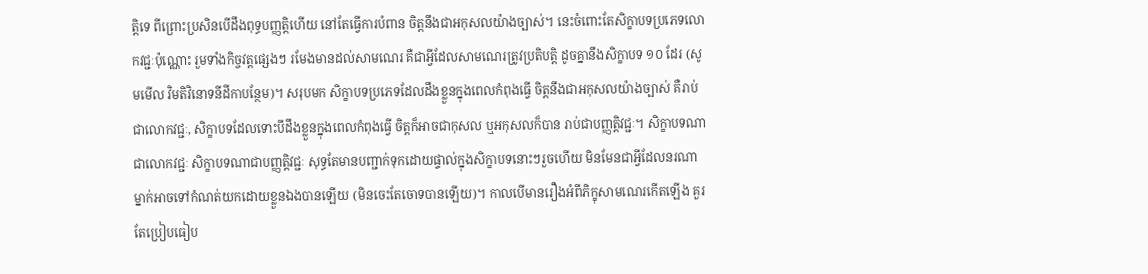ត្តិទេ ពីព្រោះប្រសិនបើដឹងពុទ្ធបញ្ញត្តិហើយ នៅតែធ្វើការបំពាន ចិត្តនឹងជាអកុសលយ៉ាងច្បាស់។ នេះចំពោះតែសិក្ខាបទប្រភេទលោកវជ្ជៈប៉ុណ្ណោះ រួមទាំងកិច្ចវត្តផ្សេងៗ រមែងមានដល់សាមណេរ គឺជាអ្វីដែលសាមណេរត្រូវប្រតិបត្តិ ដូចគ្នានឹងសិក្ខាបទ ១០ ដែរ (សូមមើល វិមតិវិនោទនីដីកាបន្ថែម)។ សរុបមក សិក្ខាបទប្រភេទដែលដឹងខ្លួនក្នុងពេលកំពុងធ្វើ ចិត្តនឹងជាអកុសលយ៉ាងច្បាស់ គឺរាប់ជាលោកវជ្ជៈ, សិក្ខាបទដែលទោះបីដឹងខ្លួនក្នុងពេលកំពុងធ្វើ ចិត្តក៏អាចជាកុសល ឬអកុសលក៏បាន រាប់ជាបញ្ញត្តិវជ្ជៈ។ សិក្ខាបទណាជាលោកវជ្ជៈ សិក្ខាបទណាជាបញ្ញត្តិវជ្ជៈ សុទ្ធតែមានបញ្ជាក់ទុកដោយផ្ទាល់ក្នុងសិក្ខាបទនោះៗរួចហើយ មិនមែនជាអ្វីដែលនរណាម្នាក់អាចទៅកំណត់យកដោយខ្លួនឯងបានឡើយ (មិនចេះតែចោទបានឡើយ)។ កាលបើមានរឿងអំពីភិក្ខុសាមណេរកើតឡើង គួរតែប្រៀបធៀប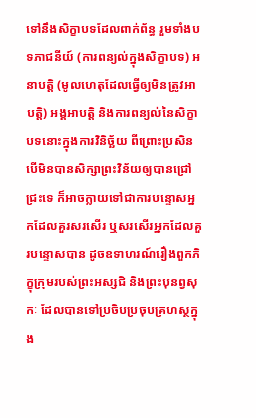ទៅនឹងសិក្ខាបទដែលពាក់ព័ន្ធ រួមទាំងបទភាជនីយ៍ (ការពន្យល់ក្នុងសិក្ខាបទ) អនាបត្តិ (មូលហេតុដែលធ្វើឲ្យមិនត្រូវអាបត្តិ) អង្គអាបត្តិ និងការពន្យល់នៃសិក្ខាបទនោះក្នុងការវិនិច្ឆ័យ ពីព្រោះប្រសិនបើមិនបានសិក្សាព្រះវិន័យឲ្យបានជ្រៅជ្រះទេ ក៏អាចក្លាយទៅជាការបន្ទោសអ្នកដែលគួរសរសើរ ឬសរសើរអ្នកដែលគួរបន្ទោសបាន ដូចឧទាហរណ៍រឿងពួកភិក្ខុក្រុមរបស់ព្រះអស្សជិ និងព្រះបុនព្វសុកៈ ដែលបានទៅប្រចិបប្រចុបគ្រហស្ថក្នុង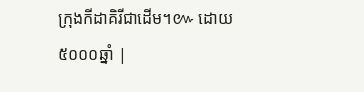ក្រុងកីដាគិរីជាដើម។៚ ដោយ៥០០០ឆ្នាំ |